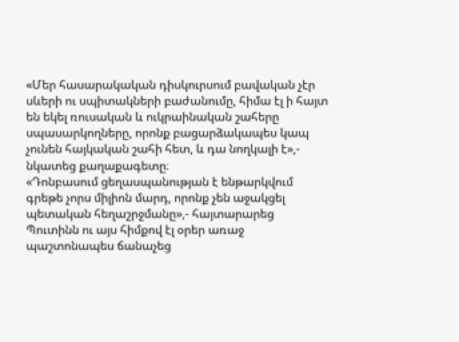«Մեր հասարակական դիսկուրսում բավական չէր սևերի ու սպիտակների բաժանումը, հիմա էլ ի հայտ են եկել ռուսական և ուկրաինական շահերը սպասարկողները, որոնք բացարձակապես կապ չունեն հայկական շահի հետ, և դա նողկալի է»,- նկատեց քաղաքագետը։
«Դոնբասում ցեղասպանության է ենթարկվում գրեթե չորս միլիոն մարդ, որոնք չեն աջակցել պետական հեղաշրջմանը»,- հայտարարեց Պուտինն ու այս հիմքով էլ օրեր առաջ պաշտոնապես ճանաչեց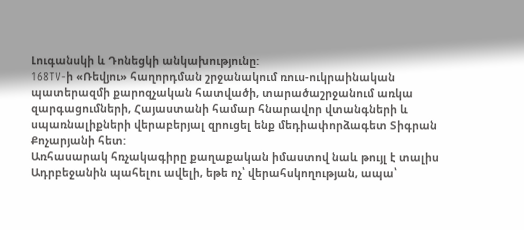Լուգանսկի և Դոնեցկի անկախությունը:
168TV-ի «Ռեվյու» հաղորդման շրջանակում ռուս-ուկրաինական պատերազմի քարոզչական հատվածի, տարածաշրջանում առկա զարգացումների, Հայաստանի համար հնարավոր վտանգների և սպառնալիքների վերաբերյալ զրուցել ենք մեդիափորձագետ Տիգրան Քոչարյանի հետ:
Առհասարակ հռչակագիրը քաղաքական իմաստով նաև թույլ է տալիս Ադրբեջանին պահելու ավելի, եթե ոչ՝ վերահսկողության, ապա՝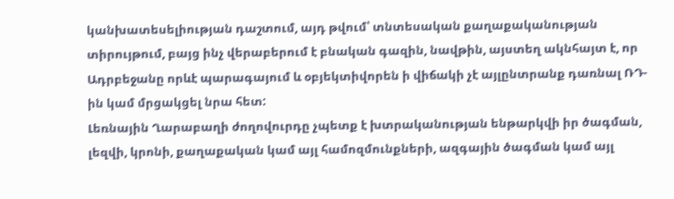կանխատեսելիության դաշտում, այդ թվում՝ տնտեսական քաղաքականության տիրույթում, բայց ինչ վերաբերում է բնական գազին, նավթին, այստեղ ակնհայտ է, որ Ադրբեջանը որևէ պարագայում և օբյեկտիվորեն ի վիճակի չէ այլընտրանք դառնալ ՌԴ-ին կամ մրցակցել նրա հետ:
Լեռնային Ղարաբաղի ժողովուրդը չպետք է խտրականության ենթարկվի իր ծագման, լեզվի, կրոնի, քաղաքական կամ այլ համոզմունքների, ազգային ծագման կամ այլ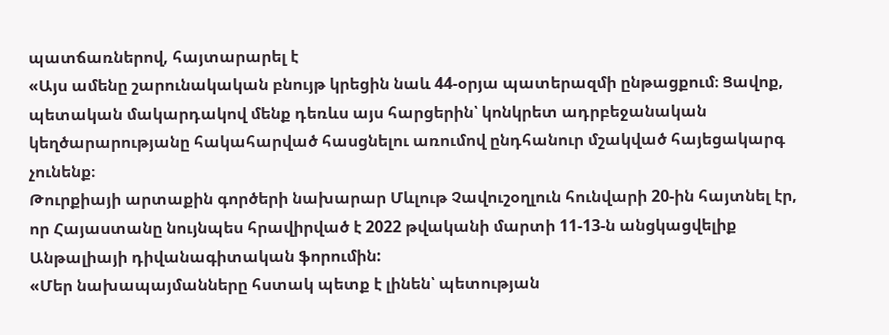պատճառներով, հայտարարել է
«Այս ամենը շարունակական բնույթ կրեցին նաև 44-օրյա պատերազմի ընթացքում։ Ցավոք, պետական մակարդակով մենք դեռևս այս հարցերին՝ կոնկրետ ադրբեջանական կեղծարարությանը հակահարված հասցնելու առումով ընդհանուր մշակված հայեցակարգ չունենք։
Թուրքիայի արտաքին գործերի նախարար Մևլութ Չավուշօղլուն հունվարի 20-ին հայտնել էր, որ Հայաստանը նույնպես հրավիրված է 2022 թվականի մարտի 11-13-ն անցկացվելիք Անթալիայի դիվանագիտական ֆորումին:
«Մեր նախապայմանները հստակ պետք է լինեն՝ պետության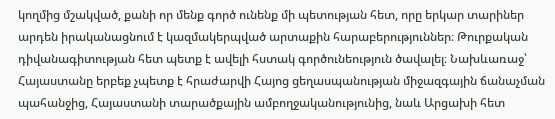կողմից մշակված, քանի որ մենք գործ ունենք մի պետության հետ, որը երկար տարիներ արդեն իրականացնում է կազմակերպված արտաքին հարաբերություններ։ Թուրքական դիվանագիտության հետ պետք է ավելի հստակ գործունեություն ծավալել։ Նախևառաջ՝ Հայաստանը երբեք չպետք է հրաժարվի Հայոց ցեղասպանության միջազգային ճանաչման պահանջից, Հայաստանի տարածքային ամբողջականությունից, նաև Արցախի հետ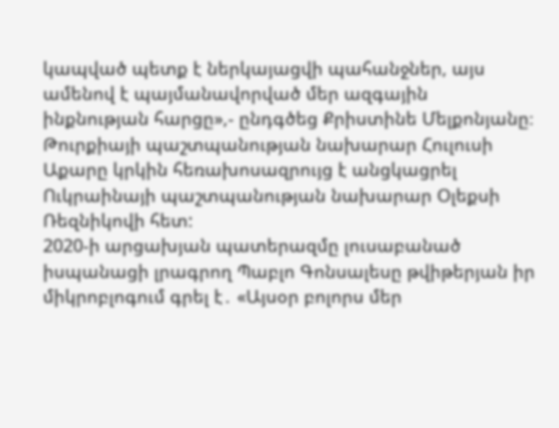կապված պետք է ներկայացվի պահանջներ, այս ամենով է պայմանավորված մեր ազգային ինքնության հարցը»,- ընդգծեց Քրիստինե Մելքոնյանը։
Թուրքիայի պաշտպանության նախարար Հուլուսի Աքարը կրկին հեռախոսազրույց է անցկացրել Ուկրաինայի պաշտպանության նախարար Օլեքսի Ռեզնիկովի հետ:
2020-ի արցախյան պատերազմը լուսաբանած իսպանացի լրագրող Պաբլո Գոնսալեսը թվիթերյան իր միկրոբլոգում գրել է․ «Այսօր բոլորս մեր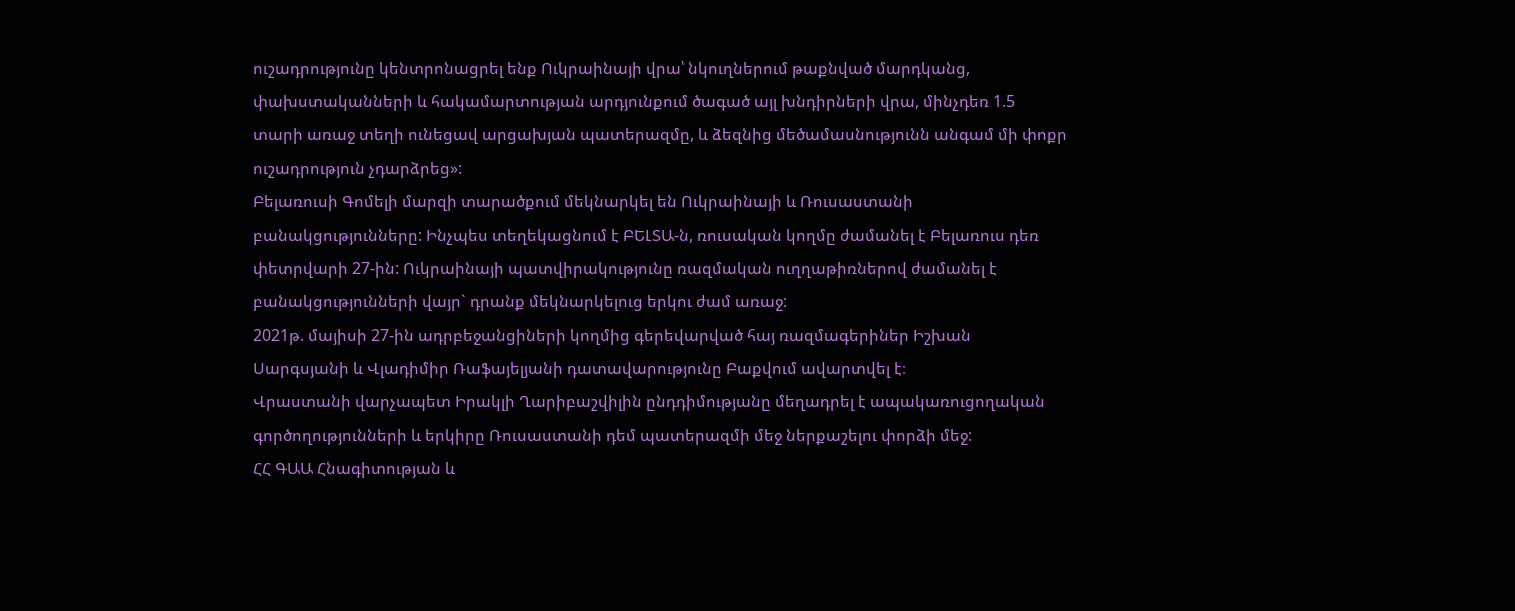ուշադրությունը կենտրոնացրել ենք Ուկրաինայի վրա՝ նկուղներում թաքնված մարդկանց, փախստականների և հակամարտության արդյունքում ծագած այլ խնդիրների վրա, մինչդեռ 1.5 տարի առաջ տեղի ունեցավ արցախյան պատերազմը, և ձեզնից մեծամասնությունն անգամ մի փոքր ուշադրություն չդարձրեց»:
Բելառուսի Գոմելի մարզի տարածքում մեկնարկել են Ուկրաինայի և Ռուսաստանի բանակցությունները: Ինչպես տեղեկացնում է ԲԵԼՏԱ-ն, ռուսական կողմը ժամանել է Բելառուս դեռ փետրվարի 27-ին: Ուկրաինայի պատվիրակությունը ռազմական ուղղաթիռներով ժամանել է բանակցությունների վայր` դրանք մեկնարկելուց երկու ժամ առաջ:
2021թ. մայիսի 27-ին ադրբեջանցիների կողմից գերեվարված հայ ռազմագերիներ Իշխան Սարգսյանի և Վլադիմիր Ռաֆայելյանի դատավարությունը Բաքվում ավարտվել է։
Վրաստանի վարչապետ Իրակլի Ղարիբաշվիլին ընդդիմությանը մեղադրել է ապակառուցողական գործողությունների և երկիրը Ռուսաստանի դեմ պատերազմի մեջ ներքաշելու փորձի մեջ:
ՀՀ ԳԱԱ Հնագիտության և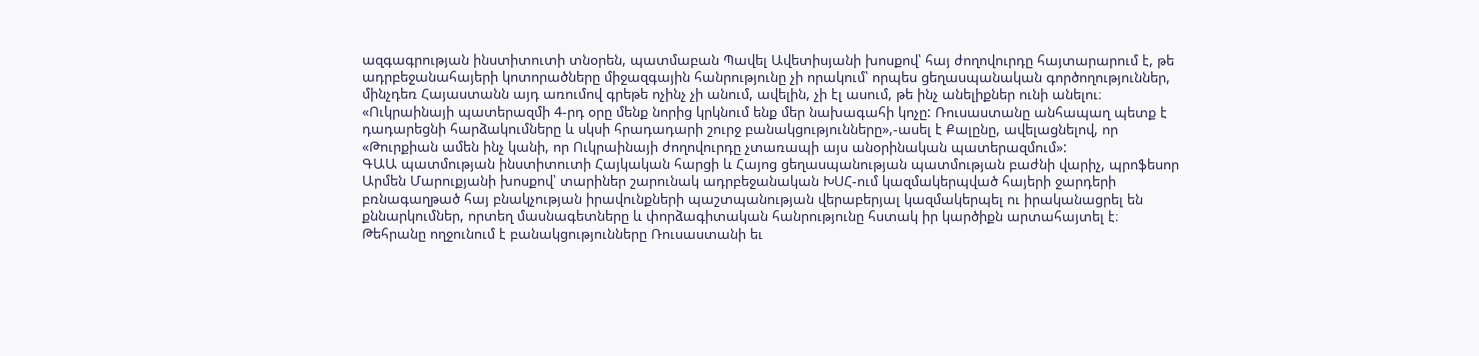ազգագրության ինստիտուտի տնօրեն, պատմաբան Պավել Ավետիսյանի խոսքով՝ հայ ժողովուրդը հայտարարում է, թե ադրբեջանահայերի կոտորածները միջազգային հանրությունը չի որակում՝ որպես ցեղասպանական գործողություններ, մինչդեռ Հայաստանն այդ առումով գրեթե ոչինչ չի անում, ավելին, չի էլ ասում, թե ինչ անելիքներ ունի անելու։
«Ուկրաինայի պատերազմի 4-րդ օրը մենք նորից կրկնում ենք մեր նախագահի կոչը: Ռուսաստանը անհապաղ պետք է դադարեցնի հարձակումները և սկսի հրադադարի շուրջ բանակցությունները»,-ասել է Քալընը, ավելացնելով, որ «Թուրքիան ամեն ինչ կանի, որ Ուկրաինայի ժողովուրդը չտառապի այս անօրինական պատերազմում»:
ԳԱԱ պատմության ինստիտուտի Հայկական հարցի և Հայոց ցեղասպանության պատմության բաժնի վարիչ, պրոֆեսոր Արմեն Մարուքյանի խոսքով՝ տարիներ շարունակ ադրբեջանական ԽՍՀ-ում կազմակերպված հայերի ջարդերի բռնագաղթած հայ բնակչության իրավունքների պաշտպանության վերաբերյալ կազմակերպել ու իրականացրել են քննարկումներ, որտեղ մասնագետները և փորձագիտական հանրությունը հստակ իր կարծիքն արտահայտել է։
Թեհրանը ողջունում է բանակցությունները Ռուսաստանի եւ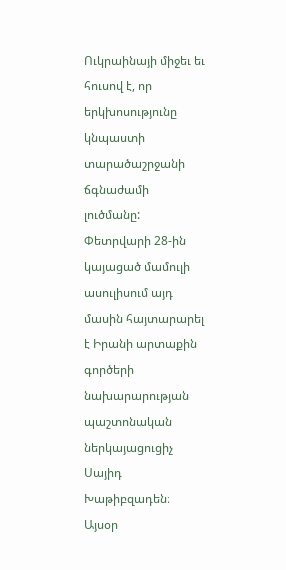Ուկրաինայի միջեւ եւ հուսով է, որ երկխոսությունը կնպաստի տարածաշրջանի ճգնաժամի լուծմանը: Փետրվարի 28-ին կայացած մամուլի ասուլիսում այդ մասին հայտարարել է Իրանի արտաքին գործերի նախարարության պաշտոնական ներկայացուցիչ Սայիդ Խաթիբզադեն։
Այսօր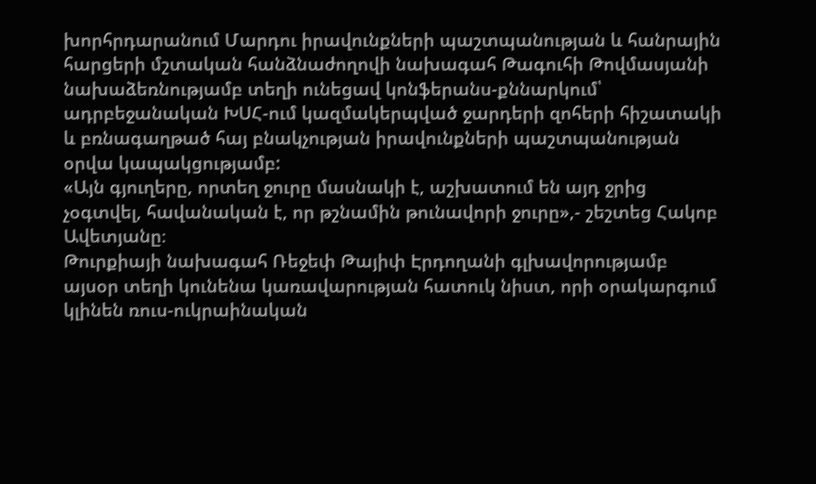խորհրդարանում Մարդու իրավունքների պաշտպանության և հանրային հարցերի մշտական հանձնաժողովի նախագահ Թագուհի Թովմասյանի նախաձեռնությամբ տեղի ունեցավ կոնֆերանս-քննարկում՝ ադրբեջանական ԽՍՀ-ում կազմակերպված ջարդերի զոհերի հիշատակի և բռնագաղթած հայ բնակչության իրավունքների պաշտպանության օրվա կապակցությամբ:
«Այն գյուղերը, որտեղ ջուրը մասնակի է, աշխատում են այդ ջրից չօգտվել, հավանական է, որ թշնամին թունավորի ջուրը»,- շեշտեց Հակոբ Ավետյանը։
Թուրքիայի նախագահ Ռեջեփ Թայիփ Էրդողանի գլխավորությամբ այսօր տեղի կունենա կառավարության հատուկ նիստ, որի օրակարգում կլինեն ռուս-ուկրաինական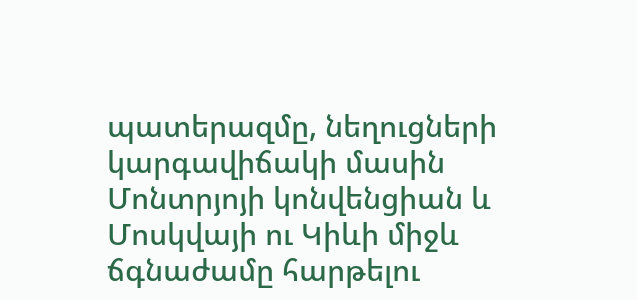պատերազմը, նեղուցների կարգավիճակի մասին Մոնտրյոյի կոնվենցիան և Մոսկվայի ու Կիևի միջև ճգնաժամը հարթելու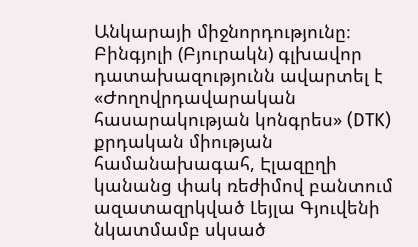Անկարայի միջնորդությունը։
Բինգյոլի (Բյուրակն) գլխավոր դատախազությունն ավարտել է «Ժողովրդավարական հասարակության կոնգրես» (DTK) քրդական միության համանախագահ, Էլազըղի կանանց փակ ռեժիմով բանտում ազատազրկված Լեյլա Գյուվենի նկատմամբ սկսած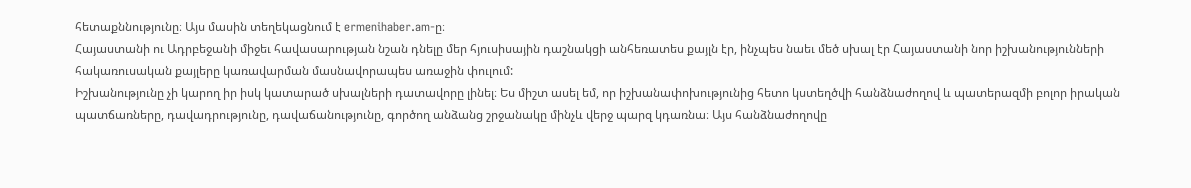հետաքննությունը։ Այս մասին տեղեկացնում է ermenihaber.am-ը։
Հայաստանի ու Ադրբեջանի միջեւ հավասարության նշան դնելը մեր հյուսիսային դաշնակցի անհեռատես քայլն էր, ինչպես նաեւ մեծ սխալ էր Հայաստանի նոր իշխանությունների հակառուսական քայլերը կառավարման մասնավորապես առաջին փուլում:
Իշխանությունը չի կարող իր իսկ կատարած սխալների դատավորը լինել։ Ես միշտ ասել եմ, որ իշխանափոխությունից հետո կստեղծվի հանձնաժողով և պատերազմի բոլոր իրական պատճառները, դավադրությունը, դավաճանությունը, գործող անձանց շրջանակը մինչև վերջ պարզ կդառնա։ Այս հանձնաժողովը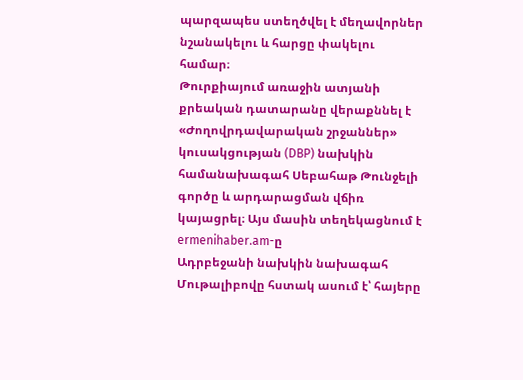պարզապես ստեղծվել է մեղավորներ նշանակելու և հարցը փակելու համար։
Թուրքիայում առաջին ատյանի քրեական դատարանը վերաքննել է «Ժողովրդավարական շրջաններ» կուսակցության (DBP) նախկին համանախագահ Սեբահաթ Թունջելի գործը և արդարացման վճիռ կայացրել։ Այս մասին տեղեկացնում է ermenihaber.am-ը
Ադրբեջանի նախկին նախագահ Մութալիբովը հստակ ասում է՝ հայերը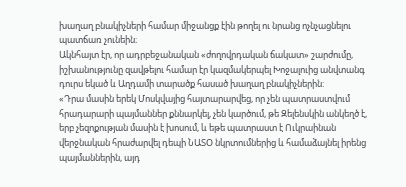խաղաղ բնակիչների համար միջանցք էին թողել ու նրանց ոչնչացնելու պատճառ չունեին։
Ակնհայտ էր, որ ադրբեջանական «ժողովրդական ճակատ» շարժումը, իշխանությունը զավթելու համար էր կազմակերպել Խոջալուից անվտանգ դուրս եկած և Աղդամի տարածք հասած խաղաղ բնակիչներին:
«Դրա մասին երեկ Մոսկվայից հայտարարվեց, որ չեն պատրաստվում հրադարարի պայմաններ քննարկել, չեն կարծում, թե Զելենսկին անկեղծ է, երբ չեզոքության մասին է խոսում, և եթե պատրաստ է Ուկրաինան վերջնական հրաժարվել դեպի ՆԱՏՕ նկրտումներից և համաձայնել իրենց պայմաններին, այդ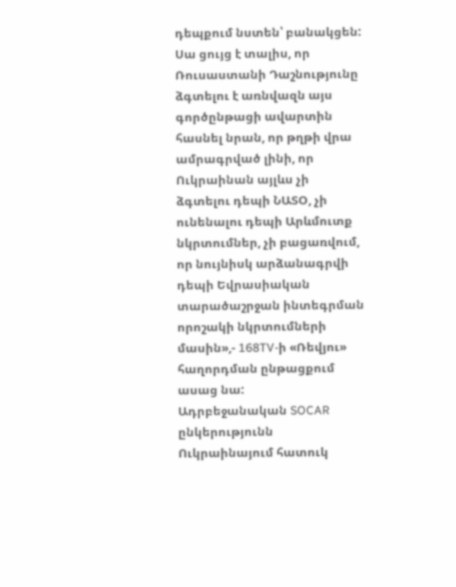դեպքում նստեն՝ բանակցեն: Սա ցույց է տալիս, որ Ռուսաստանի Դաշնությունը ձգտելու է առնվազն այս գործընթացի ավարտին հասնել նրան, որ թղթի վրա ամրագրված լինի, որ Ուկրաինան այլևս չի ձգտելու դեպի ՆԱՏՕ, չի ունենալու դեպի Արևմուտք նկրտումներ, չի բացառվում, որ նույնիսկ արձանագրվի դեպի Եվրասիական տարածաշրջան ինտեգրման որոշակի նկրտումների մասին»,- 168TV-ի «Ռեվյու» հաղորդման ընթացքում ասաց նա:
Ադրբեջանական SOCAR ընկերությունն Ուկրաինայում հատուկ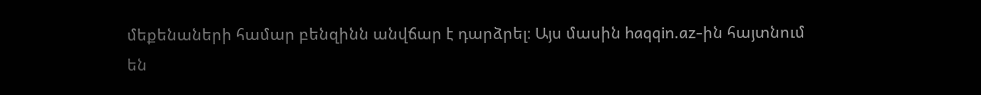մեքենաների համար բենզինն անվճար է դարձրել։ Այս մասին haqqin.az-ին հայտնում են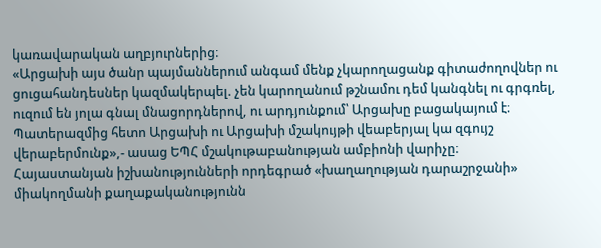կառավարական աղբյուրներից։
«Արցախի այս ծանր պայմաններում անգամ մենք չկարողացանք գիտաժողովներ ու ցուցահանդեսներ կազմակերպել. չեն կարողանում թշնամու դեմ կանգնել ու գրգռել, ուզում են յոլա գնալ մնացորդներով, ու արդյունքում՝ Արցախը բացակայում է։ Պատերազմից հետո Արցախի ու Արցախի մշակույթի վեաբերյալ կա զգույշ վերաբերմունք»,- ասաց ԵՊՀ մշակութաբանության ամբիոնի վարիչը։
Հայաստանյան իշխանությունների որդեգրած «խաղաղության դարաշրջանի» միակողմանի քաղաքականությունն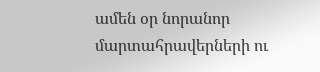ամեն օր նորանոր մարտահրավերների ու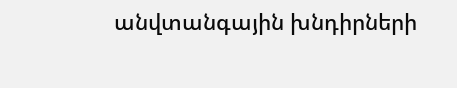անվտանգային խնդիրների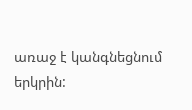առաջ է կանգնեցնում երկրին: